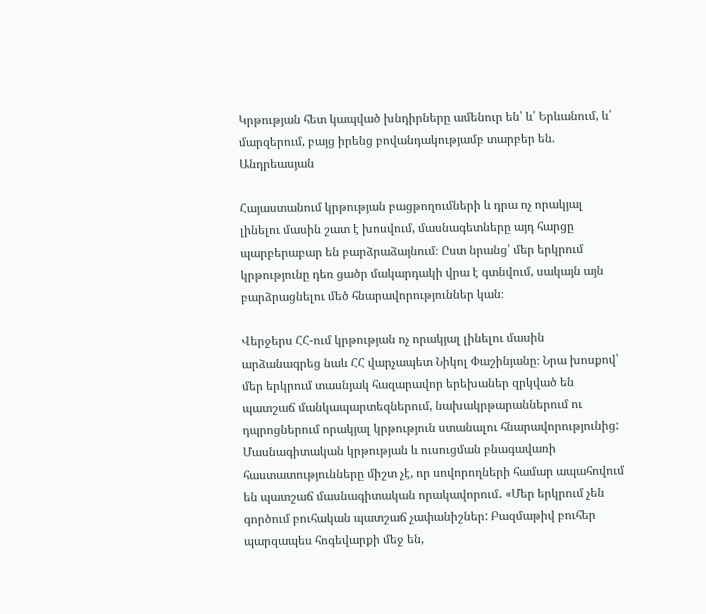Կրթության հետ կապված խնդիրները ամենուր են՝ և՛ Երևանում, և՛ մարզերում, բայց իրենց բովանդակությամբ տարբեր են. Անդրեասյան

Հայաստանում կրթության բացթողումների և դրա ոչ որակյալ լինելու մասին շատ է խոսվում, մասնագետները այդ հարցը պարբերաբար են բարձրաձայնում։ Ըստ նրանց՝ մեր երկրում կրթությունը դեռ ցածր մակարդակի վրա է գտնվում, սակայն այն բարձրացնելու մեծ հնարավորություններ կան։

Վերջերս ՀՀ-ում կրթության ոչ որակյալ լինելու մասին արձանագրեց նաև ՀՀ վարչապետ Նիկոլ Փաշինյանը։ Նրա խոսքով՝ մեր երկրում տասնյակ հազարավոր երեխաներ զրկված են պատշաճ մանկապարտեզներում, նախակրթարաններում ու դպրոցներում որակյալ կրթություն ստանալու հնարավորությունից: Մասնագիտական կրթության և ուսուցման բնագավառի հաստատությունները միշտ չէ, որ սովորողների համար ապահովում են պատշաճ մասնագիտական որակավորում․ «Մեր երկրում չեն գործում բուհական պատշաճ չափանիշներ: Բազմաթիվ բուհեր պարզապես հոգեվարքի մեջ են,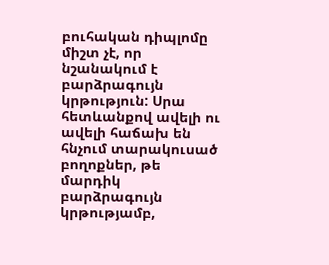բուհական դիպլոմը միշտ չէ, որ նշանակում է բարձրագույն կրթություն: Սրա հետևանքով ավելի ու ավելի հաճախ են հնչում տարակուսած բողոքներ, թե մարդիկ բարձրագույն կրթությամբ,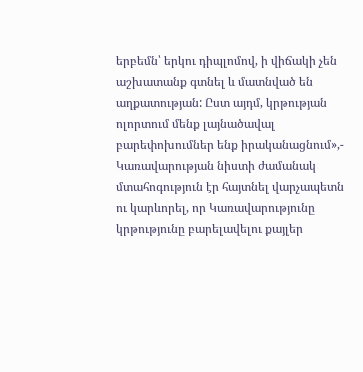երբեմն՝ երկու դիպլոմով, ի վիճակի չեն աշխատանք գտնել և մատնված են աղքատության: Ըստ այդմ, կրթության ոլորտում մենք լայնածավալ բարեփոխումներ ենք իրականացնում»,- Կառավարության նիստի ժամանակ մտահոգություն էր հայտնել վարչապետն ու կարևորել, որ Կառավարությունը կրթությունը բարելավելու քայլեր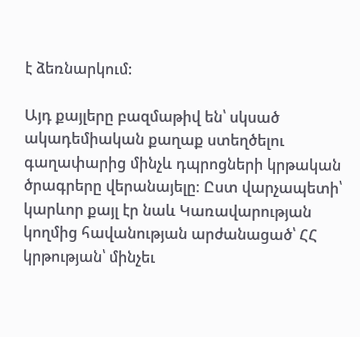է ձեռնարկում:

Այդ քայլերը բազմաթիվ են՝ սկսած ակադեմիական քաղաք ստեղծելու գաղափարից մինչև դպրոցների կրթական ծրագրերը վերանայելը։ Ըստ վարչապետի՝ կարևոր քայլ էր նաև Կառավարության կողմից հավանության արժանացած՝ ՀՀ կրթության՝ մինչեւ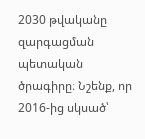2030 թվականը զարգացման պետական ծրագիրը։ Նշենք, որ 2016-ից սկսած՝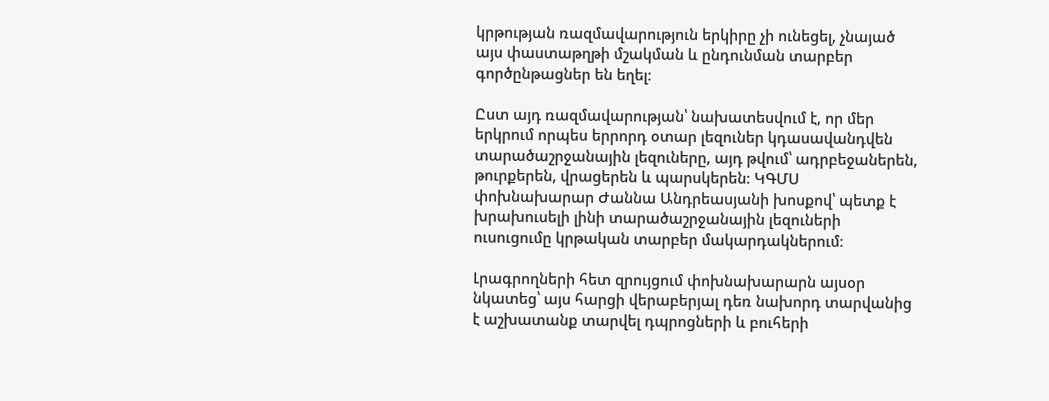կրթության ռազմավարություն երկիրը չի ունեցել, չնայած այս փաստաթղթի մշակման և ընդունման տարբեր գործընթացներ են եղել։

Ըստ այդ ռազմավարության՝ նախատեսվում է, որ մեր երկրում որպես երրորդ օտար լեզուներ կդասավանդվեն տարածաշրջանային լեզուները, այդ թվում՝ ադրբեջաներեն, թուրքերեն, վրացերեն և պարսկերեն։ ԿԳՄՍ փոխնախարար Ժաննա Անդրեասյանի խոսքով՝ պետք է խրախուսելի լինի տարածաշրջանային լեզուների ուսուցումը կրթական տարբեր մակարդակներում։

Լրագրողների հետ զրույցում փոխնախարարն այսօր նկատեց՝ այս հարցի վերաբերյալ դեռ նախորդ տարվանից է աշխատանք տարվել դպրոցների և բուհերի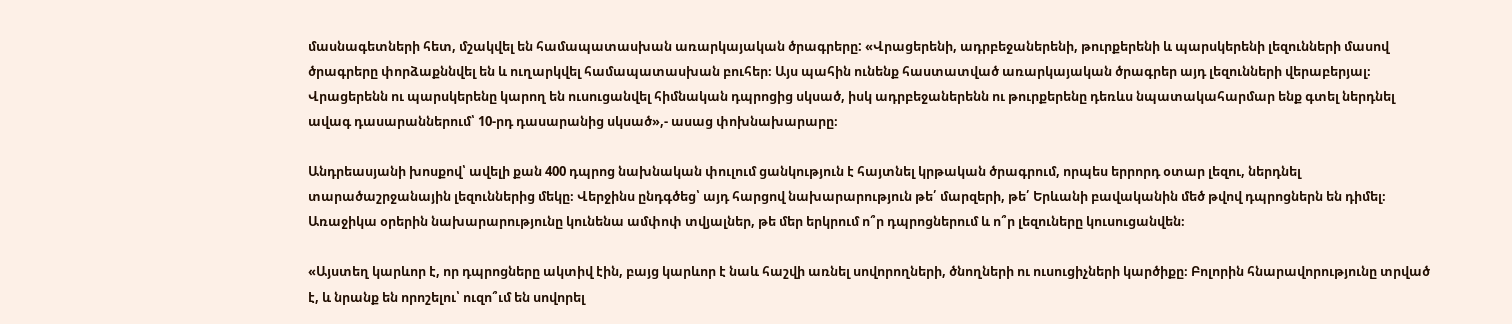մասնագետների հետ, մշակվել են համապատասխան առարկայական ծրագրերը: «Վրացերենի, ադրբեջաներենի, թուրքերենի և պարսկերենի լեզունների մասով ծրագրերը փորձաքննվել են և ուղարկվել համապատասխան բուհեր։ Այս պահին ունենք հաստատված առարկայական ծրագրեր այդ լեզունների վերաբերյալ։ Վրացերենն ու պարսկերենը կարող են ուսուցանվել հիմնական դպրոցից սկսած, իսկ ադրբեջաներենն ու թուրքերենը դեռևս նպատակահարմար ենք գտել ներդնել ավագ դասարաններում՝ 10-րդ դասարանից սկսած»,- ասաց փոխնախարարը։

Անդրեասյանի խոսքով՝ ավելի քան 400 դպրոց նախնական փուլում ցանկություն է հայտնել կրթական ծրագրում, որպես երրորդ օտար լեզու, ներդնել տարածաշրջանային լեզուններից մեկը։ Վերջինս ընդգծեց՝ այդ հարցով նախարարություն թե՛ մարզերի, թե՛ Երևանի բավականին մեծ թվով դպրոցներն են դիմել։ Առաջիկա օրերին նախարարությունը կունենա ամփոփ տվյալներ, թե մեր երկրում ո՞ր դպրոցներում և ո՞ր լեզուները կուսուցանվեն։

«Այստեղ կարևոր է, որ դպրոցները ակտիվ էին, բայց կարևոր է նաև հաշվի առնել սովորողների, ծնողների ու ուսուցիչների կարծիքը։ Բոլորին հնարավորությունը տրված է, և նրանք են որոշելու՝ ուզո՞ւմ են սովորել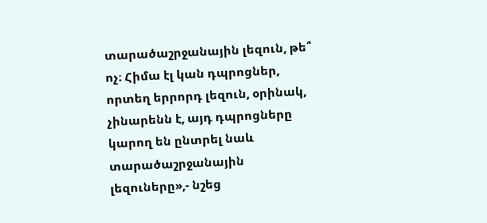տարածաշրջանային լեզուն, թե՞ ոչ։ Հիմա էլ կան դպրոցներ, որտեղ երրորդ լեզուն, օրինակ, չինարենն է, այդ դպրոցները կարող են ընտրել նաև տարածաշրջանային լեզուները»,- նշեց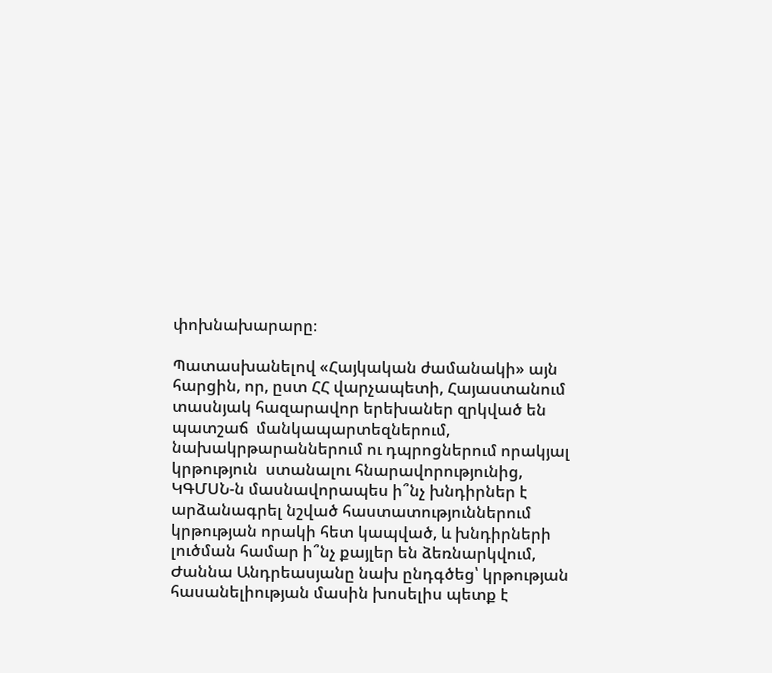փոխնախարարը։

Պատասխանելով «Հայկական ժամանակի» այն հարցին, որ, ըստ ՀՀ վարչապետի, Հայաստանում տասնյակ հազարավոր երեխաներ զրկված են պատշաճ  մանկապարտեզներում, նախակրթարաններում ու դպրոցներում որակյալ կրթություն  ստանալու հնարավորությունից, ԿԳՄՍՆ-ն մասնավորապես ի՞նչ խնդիրներ է արձանագրել նշված հաստատություններում կրթության որակի հետ կապված, և խնդիրների լուծման համար ի՞նչ քայլեր են ձեռնարկվում, Ժաննա Անդրեասյանը նախ ընդգծեց՝ կրթության հասանելիության մասին խոսելիս պետք է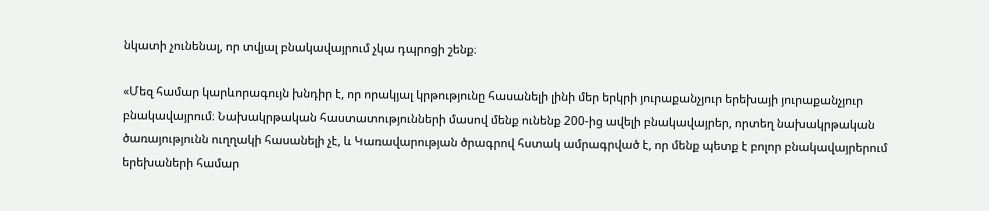նկատի չունենալ, որ տվյալ բնակավայրում չկա դպրոցի շենք։

«Մեզ համար կարևորագույն խնդիր է, որ որակյալ կրթությունը հասանելի լինի մեր երկրի յուրաքանչյուր երեխայի յուրաքանչյուր բնակավայրում։ Նախակրթական հաստատությունների մասով մենք ունենք 200-ից ավելի բնակավայրեր, որտեղ նախակրթական ծառայությունն ուղղակի հասանելի չէ, և Կառավարության ծրագրով հստակ ամրագրված է, որ մենք պետք է բոլոր բնակավայրերում երեխաների համար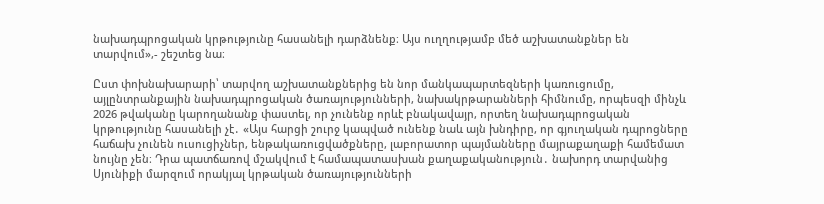նախադպրոցական կրթությունը հասանելի դարձնենք։ Այս ուղղությամբ մեծ աշխատանքներ են տարվում»,- շեշտեց նա։

Ըստ փոխնախարարի՝ տարվող աշխատանքներից են նոր մանկապարտեզների կառուցումը, այլընտրանքային նախադպրոցական ծառայությունների, նախակրթարանների հիմնումը, որպեսզի մինչև 2026 թվականը կարողանանք փաստել, որ չունենք որևէ բնակավայր, որտեղ նախադպրոցական կրթությունը հասանելի չէ․ «Այս հարցի շուրջ կապված ունենք նաև այն խնդիրը, որ գյուղական դպրոցները հաճախ չունեն ուսուցիչներ, ենթակառուցվածքները, լաբորատոր պայմանները մայրաքաղաքի համեմատ նույնը չեն։ Դրա պատճառով մշակվում է համապատասխան քաղաքականություն․ նախորդ տարվանից Սյունիքի մարզում որակյալ կրթական ծառայությունների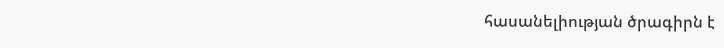հասանելիության ծրագիրն է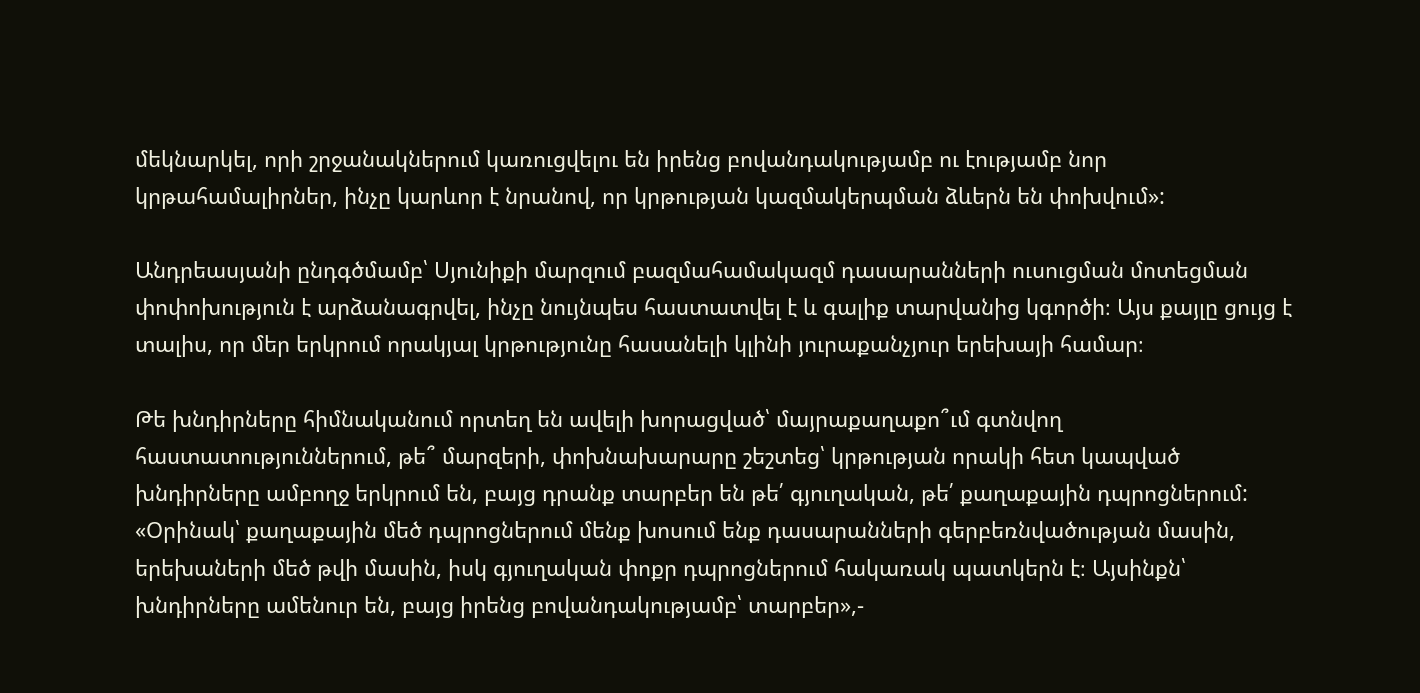մեկնարկել, որի շրջանակներում կառուցվելու են իրենց բովանդակությամբ ու էությամբ նոր կրթահամալիրներ, ինչը կարևոր է նրանով, որ կրթության կազմակերպման ձևերն են փոխվում»:

Անդրեասյանի ընդգծմամբ՝ Սյունիքի մարզում բազմահամակազմ դասարանների ուսուցման մոտեցման փոփոխություն է արձանագրվել, ինչը նույնպես հաստատվել է և գալիք տարվանից կգործի։ Այս քայլը ցույց է տալիս, որ մեր երկրում որակյալ կրթությունը հասանելի կլինի յուրաքանչյուր երեխայի համար։

Թե խնդիրները հիմնականում որտեղ են ավելի խորացված՝ մայրաքաղաքո՞ւմ գտնվող հաստատություններում, թե՞ մարզերի, փոխնախարարը շեշտեց՝ կրթության որակի հետ կապված խնդիրները ամբողջ երկրում են, բայց դրանք տարբեր են թե՛ գյուղական, թե՛ քաղաքային դպրոցներում: «Օրինակ՝ քաղաքային մեծ դպրոցներում մենք խոսում ենք դասարանների գերբեռնվածության մասին, երեխաների մեծ թվի մասին, իսկ գյուղական փոքր դպրոցներում հակառակ պատկերն է։ Այսինքն՝ խնդիրները ամենուր են, բայց իրենց բովանդակությամբ՝ տարբեր»,-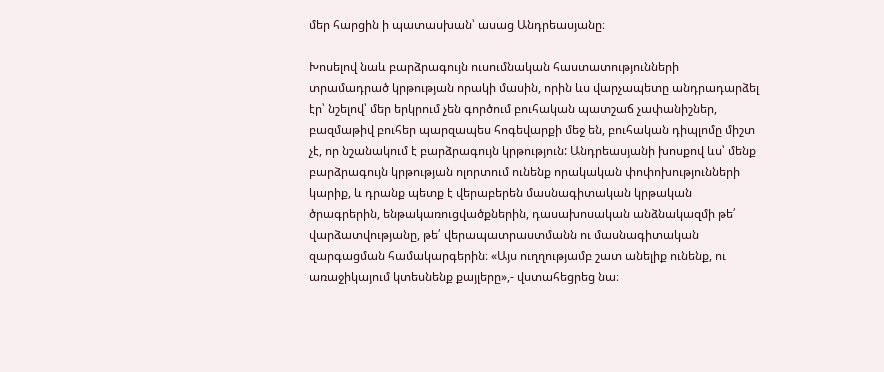մեր հարցին ի պատասխան՝ ասաց Անդրեասյանը։

Խոսելով նաև բարձրագույն ուսումնական հաստատությունների տրամադրած կրթության որակի մասին, որին ևս վարչապետը անդրադարձել էր՝ նշելով՝ մեր երկրում չեն գործում բուհական պատշաճ չափանիշներ, բազմաթիվ բուհեր պարզապես հոգեվարքի մեջ են, բուհական դիպլոմը միշտ չէ, որ նշանակում է բարձրագույն կրթություն: Անդրեասյանի խոսքով ևս՝ մենք բարձրագույն կրթության ոլորտում ունենք որակական փոփոխությունների կարիք, և դրանք պետք է վերաբերեն մասնագիտական կրթական ծրագրերին, ենթակառուցվածքներին, դասախոսական անձնակազմի թե՛ վարձատվությանը, թե՛ վերապատրաստմանն ու մասնագիտական զարգացման համակարգերին։ «Այս ուղղությամբ շատ անելիք ունենք, ու առաջիկայում կտեսնենք քայլերը»,- վստահեցրեց նա։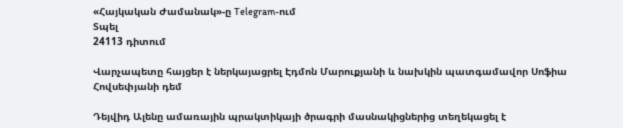«Հայկական Ժամանակ»-ը Telegram-ում
Տպել
24113 դիտում

Վարչապետը հայցեր է ներկայացրել Էդմոն Մարուքյանի և նախկին պատգամավոր Սոֆիա Հովսեփյանի դեմ

Դեյվիդ Ալենը ամառային պրակտիկայի ծրագրի մասնակիցներից տեղեկացել է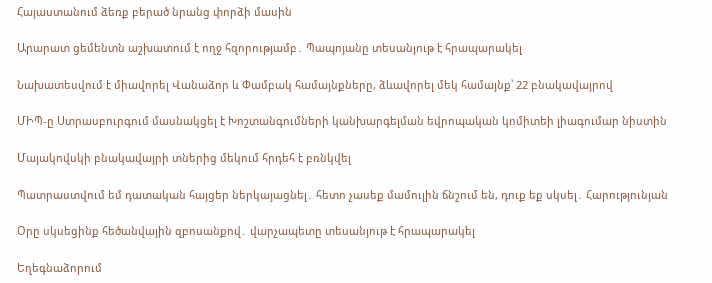Հայաստանում ձեռք բերած նրանց փորձի մասին

Արարատ ցեմենտն աշխատում է ողջ հզորությամբ․ Պապոյանը տեսանյութ է հրապարակել

Նախատեսվում է միավորել Վանաձոր և Փամբակ համայնքները, ձևավորել մեկ համայնք՝ 22 բնակավայրով

ՄԻՊ-ը Ստրասբուրգում մասնակցել է Խոշտանգումների կանխարգելման եվրոպական կոմիտեի լիագումար նիստին

Մայակովսկի բնակավայրի տներից մեկում հրդեհ է բռնկվել

Պատրաստվում եմ դատական հայցեր ներկայացնել․ հետո չասեք մամուլին ճնշում են, դուք եք սկսել․ Հարությունյան

Օրը սկսեցինք հեծանվային զբոսանքով․ վարչապետը տեսանյութ է հրապարակել

Եղեգնաձորում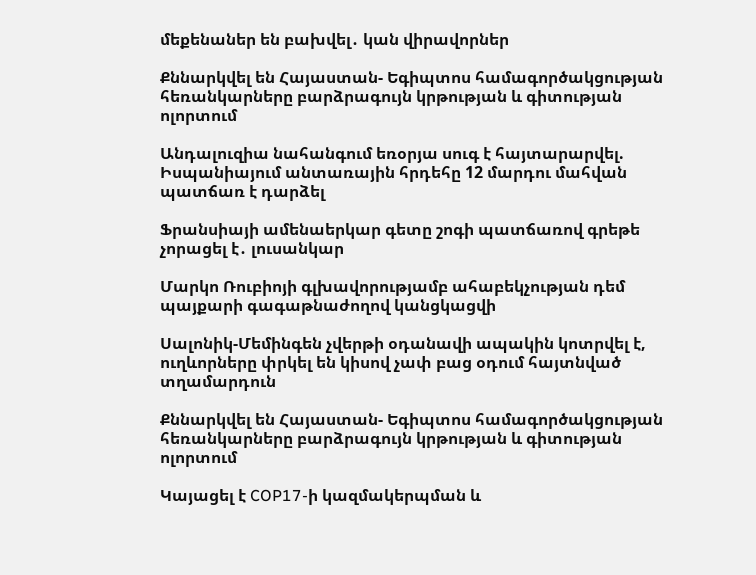մեքենաներ են բախվել․ կան վիրավորներ

Քննարկվել են Հայաստան- Եգիպտոս համագործակցության հեռանկարները բարձրագույն կրթության և գիտության ոլորտում

Անդալուզիա նահանգում եռօրյա սուգ է հայտարարվել. Իսպանիայում անտառային հրդեհը 12 մարդու մահվան պատճառ է դարձել

Ֆրանսիայի ամենաերկար գետը շոգի պատճառով գրեթե չորացել է․ լուսանկար

Մարկո Ռուբիոյի գլխավորությամբ ահաբեկչության դեմ պայքարի գագաթնաժողով կանցկացվի

Սալոնիկ-Մեմինգեն չվերթի օդանավի ապակին կոտրվել է, ուղևորները փրկել են կիսով չափ բաց օդում հայտնված տղամարդուն

Քննարկվել են Հայաստան- Եգիպտոս համագործակցության հեռանկարները բարձրագույն կրթության և գիտության ոլորտում

Կայացել է COP17-ի կազմակերպման և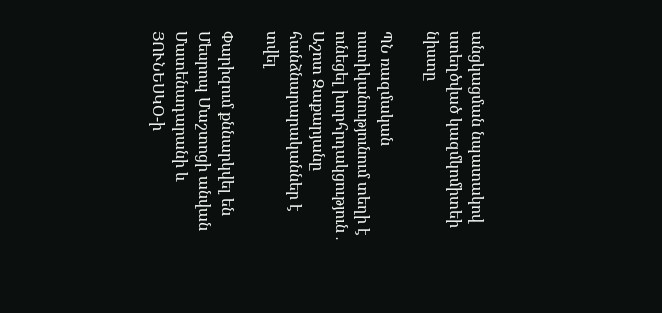անցկացման նպատակով ստեղծված կազմկոմիտեի նիստը

ՊՆ ռազմական ոստիկանությունում տեղի է ունեցել խորհրդակցություն․ Աշոտ Զաքարյանը հանձնարարականներ է տվել

Փարիզում քննարկվել են Մեսրոպ Մաշտոցի անվան Մատենադարանի և ՅՈՒՆԵՍԿՕ-ի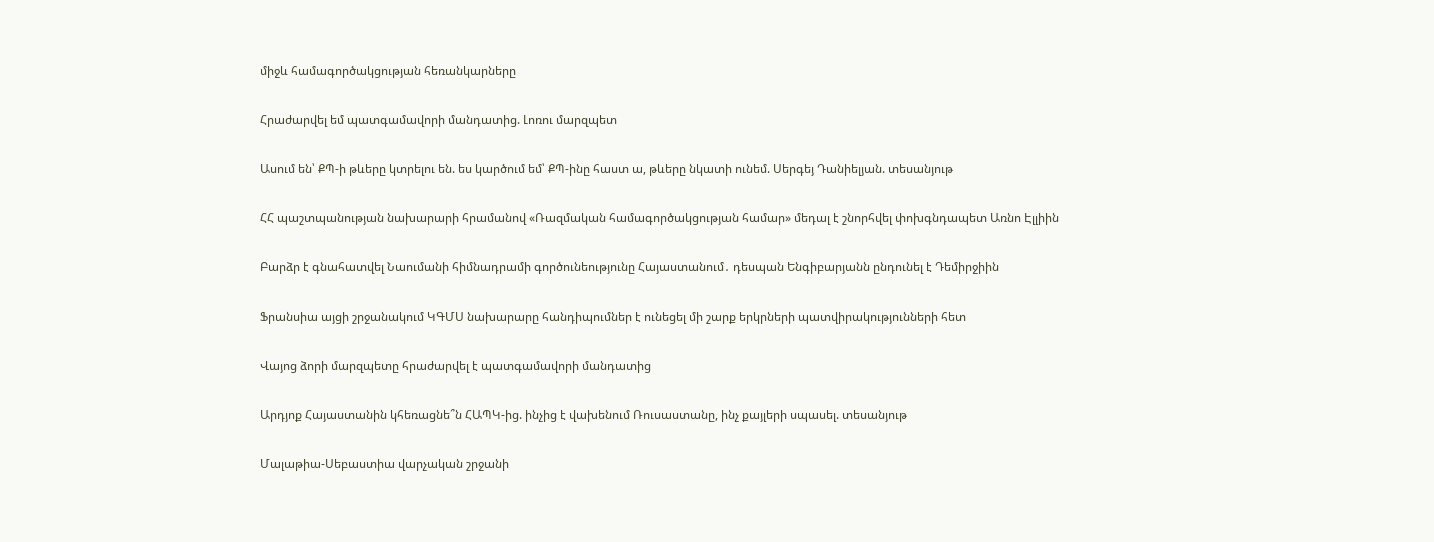միջև համագործակցության հեռանկարները

Հրաժարվել եմ պատգամավորի մանդատից. Լոռու մարզպետ

Ասում են՝ ՔՊ-ի թևերը կտրելու են. ես կարծում եմ՝ ՔՊ-ինը հաստ ա, թևերը նկատի ունեմ. Սերգեյ Դանիելյան. տեսանյութ

ՀՀ պաշտպանության նախարարի հրամանով «Ռազմական համագործակցության համար» մեդալ է շնորհվել փոխգնդապետ Առնո Էլլիին

Բարձր է գնահատվել Նաումանի հիմնադրամի գործունեությունը Հայաստանում․ դեսպան Ենգիբարյանն ընդունել է Դեմիրջիին

Ֆրանսիա այցի շրջանակում ԿԳՄՍ նախարարը հանդիպումներ է ունեցել մի շարք երկրների պատվիրակությունների հետ

Վայոց ձորի մարզպետը հրաժարվել է պատգամավորի մանդատից

Արդյոք Հայաստանին կհեռացնե՞ն ՀԱՊԿ-ից. ինչից է վախենում Ռուսաստանը, ինչ քայլերի սպասել. տեսանյութ

Մալաթիա-Սեբաստիա վարչական շրջանի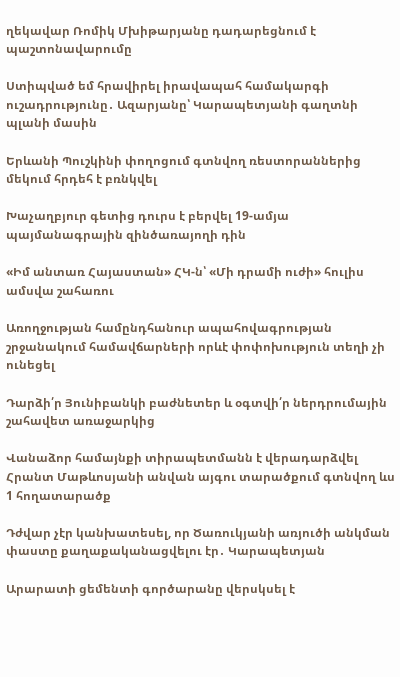ղեկավար Ռոմիկ Մխիթարյանը դադարեցնում է պաշտոնավարումը

Ստիպված եմ հրավիրել իրավապահ համակարգի ուշադրությունը․ Ազարյանը՝ Կարապետյանի գաղտնի պլանի մասին

Երևանի Պուշկինի փողոցում գտնվող ռեստորաններից մեկում հրդեհ է բռնկվել

Խաչաղբյուր գետից դուրս է բերվել 19-ամյա պայմանագրային զինծառայողի դին

«Իմ անտառ Հայաստան» ՀԿ-ն՝ «Մի դրամի ուժի» հուլիս ամսվա շահառու

Առողջության համընդհանուր ապահովագրության շրջանակում համավճարների որևէ փոփոխություն տեղի չի ունեցել

Դարձի՛ր Յունիբանկի բաժնետեր և օգտվի՛ր ներդրումային շահավետ առաջարկից

Վանաձոր համայնքի տիրապետմանն է վերադարձվել Հրանտ Մաթևոսյանի անվան այգու տարածքում գտնվող ևս 1 հողատարածք

Դժվար չէր կանխատեսել, որ Ծառուկյանի առյուծի անկման փաստը քաղաքականացվելու էր․ Կարապետյան

Արարատի ցեմենտի գործարանը վերսկսել է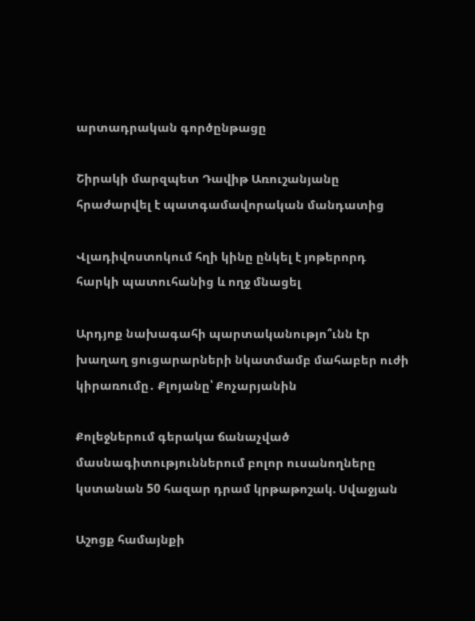արտադրական գործընթացը

Շիրակի մարզպետ Դավիթ Առուշանյանը հրաժարվել է պատգամավորական մանդատից

Վլադիվոստոկում հղի կինը ընկել է յոթերորդ հարկի պատուհանից և ողջ մնացել

Արդյոք նախագահի պարտականությո՞ւնն էր խաղաղ ցուցարարների նկատմամբ մահաբեր ուժի կիրառումը․ Քլոյանը՝ Քոչարյանին

Քոլեջներում գերակա ճանաչված մասնագիտություններում բոլոր ուսանողները կստանան 50 հազար դրամ կրթաթոշակ. Սվաջյան

Աշոցք համայնքի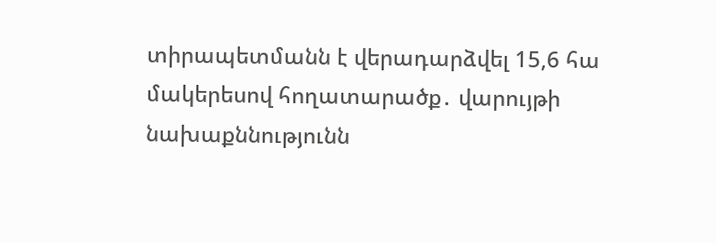տիրապետմանն է վերադարձվել 15,6 հա մակերեսով հողատարածք․ վարույթի նախաքննությունն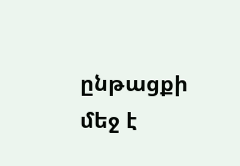ընթացքի մեջ է